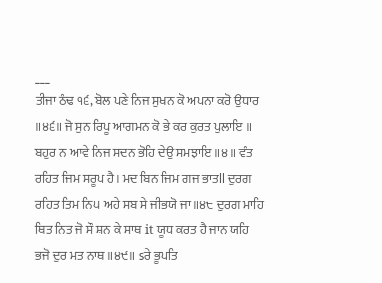___
ਤੀਜਾ ਠੰਢ ੧੬, ਬੋਲ ਪਣੇ ਨਿਜ ਸੁਖਨ ਕੋ ਅਪਨਾ ਕਰੋ ਉਧਾਰ ॥੪੬॥ ਜੋ ਸੁਨ ਰਿਪੂ ਆਗਮਨ ਕੋ ਭੇ ਕਰ ਕੁਰਤ ਪੁਲਾਇ ॥ ਬਹੁਰ ਨ ਆਵੇ ਨਿਜ ਸਦਨ ਭੋਹਿ ਦੇਉ ਸਮਝਾਇ ॥੪॥ ਵੰਤ ਰਹਿਤ ਜਿਮ ਸਰੂਪ ਹੈ। ਮਦ ਬਿਨ ਜਿਮ ਗਜ ਭਾਤll ਦੁਰਗ ਰਹਿਤ ਤਿਮ ਨਿ੫ ਅਹੇ ਸਬ ਸੇ ਜੀਭਯੋ ਜਾ॥੪੮ ਦੁਰਗ ਮਾਹਿ ਥਿਤ ਨਿਤ ਜੋ ਸੌ ਸ਼ਨ ਕੇ ਸਾਥ it ਯੂਧ ਕਰਤ ਹੈ ਜਾਨ ਯਹਿ ਭਜੋ ਦੁਰ ਮਤ ਨਾਥ ॥੪੯॥ sਰੇ ਭੂਪਤਿ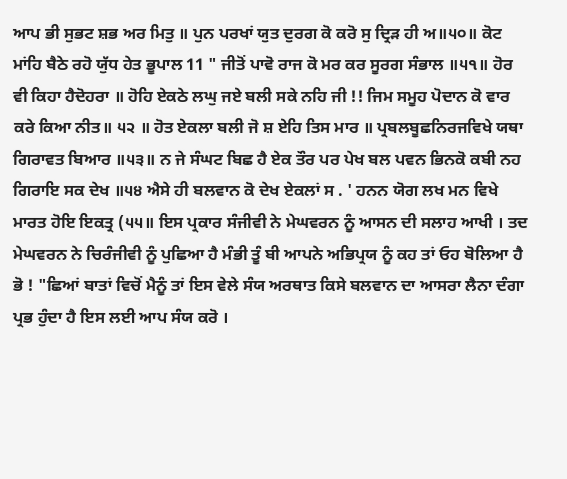ਆਪ ਭੀ ਸੁਭਟ ਸ਼ਭ ਅਰ ਮਿਤੁ ॥ ਪੁਨ ਪਰਖਾਂ ਯੁਤ ਦੁਰਗ ਕੋ ਕਰੋ ਸੁ ਦ੍ਰਿੜ ਹੀ ਅ॥੫੦॥ ਕੋਟ ਮਾਂਹਿ ਬੈਠੇ ਰਹੋ ਯੁੱਧ ਹੇਤ ਭੂਪਾਲ 11 " ਜੀਤੋਂ ਪਾਵੋ ਰਾਜ ਕੋ ਮਰ ਕਰ ਸੂਰਗ ਸੰਭਾਲ ॥੫੧॥ ਹੋਰ ਵੀ ਕਿਹਾ ਹੈਦੋਹਰਾ ॥ ਹੋਹਿ ਏਕਠੇ ਲਘੁ ਜਏ ਬਲੀ ਸਕੇ ਨਹਿ ਜੀ !! ਜਿਮ ਸਮੂਹ ਪੋਦਾਨ ਕੋ ਵਾਰ ਕਰੇ ਕਿਆ ਨੀਤ॥ ੫੨ ॥ ਹੋਤ ਏਕਲਾ ਬਲੀ ਜੋ ਸ਼ ਏਹਿ ਤਿਸ ਮਾਰ ॥ ਪ੍ਰਬਲਬੂਛਨਿਰਜਵਿਖੇ ਯਥਾ ਗਿਰਾਵਤ ਬਿਆਰ ॥੫੩॥ ਨ ਜੇ ਸੰਘਟ ਬਿਛ ਹੈ ਏਕ ਤੌਰ ਪਰ ਪੇਖ ਬਲ ਪਵਨ ਭਿਨਕੋ ਕਬੀ ਨਹ ਗਿਰਾਇ ਸਕ ਦੇਖ ॥੫੪ ਐਸੇ ਹੀ ਬਲਵਾਨ ਕੋ ਦੇਖ ਏਕਲਾਂ ਸ . ' ਹਨਨ ਯੋਗ ਲਖ ਮਨ ਵਿਖੇ ਮਾਰਤ ਹੋਇ ਇਕਤ੍ਰ (੫੫॥ ਇਸ ਪ੍ਰਕਾਰ ਸੰਜੀਵੀ ਨੇ ਮੇਘਵਰਨ ਨੂੰ ਆਸਨ ਦੀ ਸਲਾਹ ਆਖੀ । ਤਦ ਮੇਘਵਰਨ ਨੇ ਚਿਰੰਜੀਵੀ ਨੂੰ ਪੁਛਿਆ ਹੈ ਮੰਭੀ ਤੂੰ ਬੀ ਆਪਨੇ ਅਭਿਪ੍ਰਯ ਨੂੰ ਕਹ ਤਾਂ ਓਹ ਬੋਲਿਆ ਹੈ ਭੋ ! "ਛਿਆਂ ਬਾਤਾਂ ਵਿਚੋਂ ਮੈਨੂੰ ਤਾਂ ਇਸ ਵੇਲੇ ਸੰਯ ਅਰਥਾਤ ਕਿਸੇ ਬਲਵਾਨ ਦਾ ਆਸਰਾ ਲੈਨਾ ਦੰਗਾ ਪ੍ਰਭ ਹੁੰਦਾ ਹੈ ਇਸ ਲਈ ਆਪ ਸੰਯ ਕਰੋ ।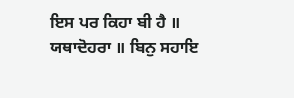ਇਸ ਪਰ ਕਿਹਾ ਬੀ ਹੈ ॥ ਯਥਾਦੋਹਰਾ ॥ ਬਿਨੁ ਸਹਾਇ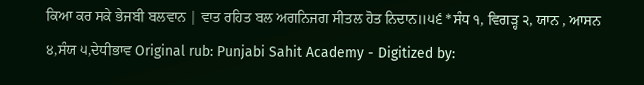ਕਿਆ ਕਰ ਸਕੇ ਭੇਜਬੀ ਬਲਵਾਨ | ਵਾਤ ਰਹਿਤ ਬਲ ਅਗਨਿਜਗ ਸੀਤਲ ਹੋਤ ਨਿਦਾਨ॥੫੬ *ਸੰਧ ੧, ਵਿਗੜ੍ਹ ੨, ਯਾਨ , ਆਸਨ ੪,ਸੰਯ ੫,ਦੇਧੀਭਾਵ Original rub: Punjabi Sahit Academy - Digitized by: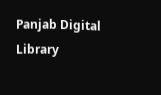Panjab Digital Library